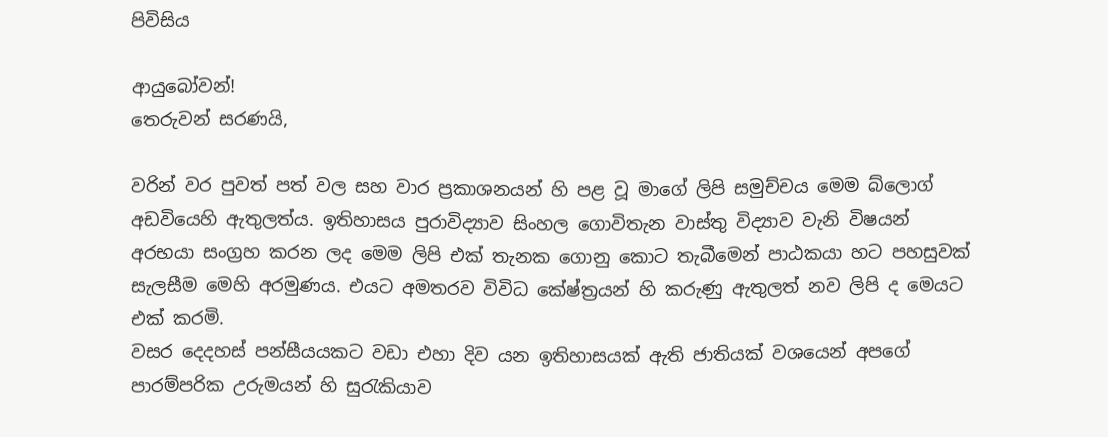පිවිසිය

ආයුබෝවන්!
තෙරුවන් සරණයි,

වරින් වර පුවත් පත් වල සහ වාර ප්‍රකාශනයන් හි පළ වූ මාගේ ලිපි සමුච්චය මෙම බ්ලොග් අඩවියෙහි ඇතුලත්ය. ඉතිහාසය පුරාවිද්‍යාව සිංහල ගොවිතැන වාස්තු විද්‍යාව වැනි විෂයන් අරභයා සංග්‍රහ කරන ලද මෙම ලිපි එක් තැනක ගොනු කොට තැබීමෙන් පාඨකයා හට පහසුවක් සැලසීම මෙහි අරමුණය. එයට අමතරව විවිධ කේෂ්ත්‍රයන් හි කරුණු ඇතුලත් නව ලිපි ද මෙයට එක් කරමි.
වසර දෙදහස් පන්සීයයකට වඩා එහා දිව යන ඉතිහාසයක් ඇති ජාතියක් වශයෙන් අපගේ පාරම්පරික උරුමයන් හි සුරැකියාව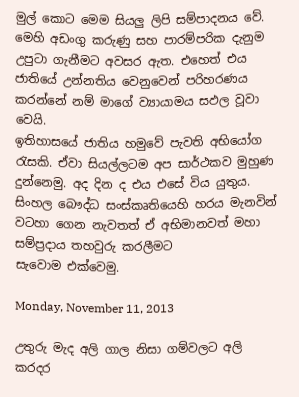මුල් කොට මෙම සියලු ලිපි සම්පාදනය වේ. මෙහි අඩංගු කරුණු සහ පාරම්පරික දැනුම උපුටා ගැනීමට අවසර ඇත. එහෙත් එය ජාතියේ උන්නතිය වෙනුවෙන් පරිහරණය කරන්නේ නම් මාගේ ව්‍යායාමය සඵල වූවා වෙයි.
ඉතිහාසයේ ජාතිය හමුවේ පැවති අභියෝග රැසකි. ඒවා සියල්ලටම අප සාර්ථකව මුහුණ දුන්නෙමු. අද දින ද එය එසේ විය යුතුය. සිංහල බෞද්ධ සංස්කෘතියෙහි හරය මැනවින් වටහා ගෙන නැවතත් ඒ අභිමානවත් මහා සම්ප්‍රදාය තහවුරු කරලීමට සැවොම ‍එක්වෙමු.

Monday, November 11, 2013

උතුරු මැද අලි ගාල නිසා ගම්වලට අලි කරදර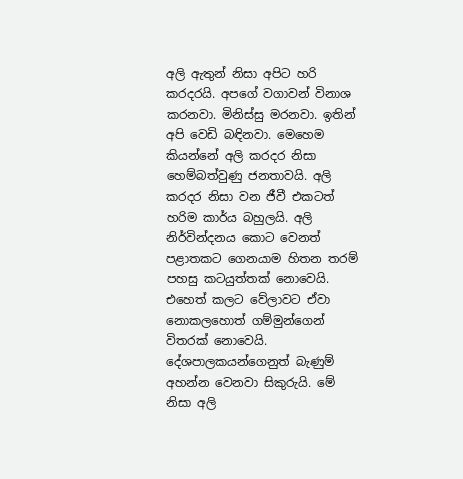අලි ඇතුන් නිසා අපිට හරි කරදරයි. අපගේ වගාවන් විනාශ කරනවා. මිනිස්සු මරනවා. ඉතින් අපි වෙඩි බඳිනවා. මෙහෙම කියන්නේ අලි කරදර නිසා හෙම්බත්වුණු ජනතාවයි. අලි කරදර නිසා වන ජීවී එකටත් හරිම කාර්ය බහුලයි. අලි නිර්වින්දනය කොට වෙනත් පළාතකට ගෙනයාම හිතන තරම් පහසු කටයුත්තක් නොවෙයි. එහෙත් කලට වේලාවට ඒවා නොකලහොත් ගම්මුන්ගෙන් විතරක් නොවෙයි. දේශපාලකයන්ගෙනුත් බැණුම් අහන්න වෙනවා සිකුරුයි. මේ නිසා අලි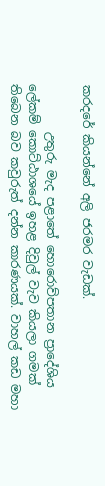කරදරේ කියන්නේ අලි ජරමර වැඩක්.

        උතුරු මැද පළාතේ හොරොව්පතාන ප්‍රාදේශිය ලේකම් කොට්ඨාශයේ ඉහළ දිවුල් වැව කියලා ගමක් තිබෙන බව කවුරුත් දන්න කාරණයක්. වාහල් කඩ මහා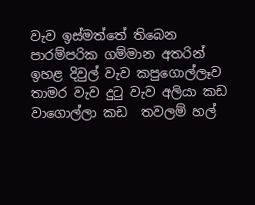වැව ඉස්මත්තේ තිබෙන පාරම්පරික ගම්මාන අතරින් ඉහළ දිවුල් වැව කපුගොල්ලෑව තාමර වැව දුටු වැව අලියා කඩ වාගොල්ලා කඩ  තවලම් හල්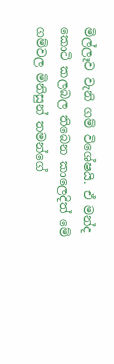මිල්ලෑව වැනි ගම් විශේෂයි. ඒ මන්ද කොටි කලබල තිබෙන කාලෙදිත් මේ ගම්වල මිනිසුන් තමන්ගේ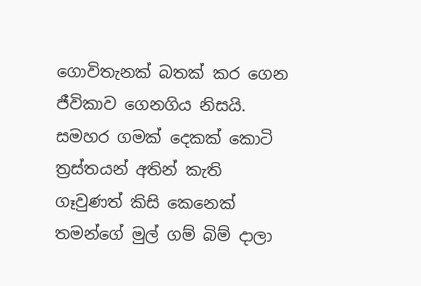ගොවිතැනක් බතක් කර ගෙන ජීවිකාව ගෙනගිය නිසයි. සමහර ගමක් දෙකක් කොටි ත්‍රස්තයන් අතින් කැති ගෑවුණත් කිසි කෙනෙක් තමන්ගේ මුල් ගම් බිම් දාලා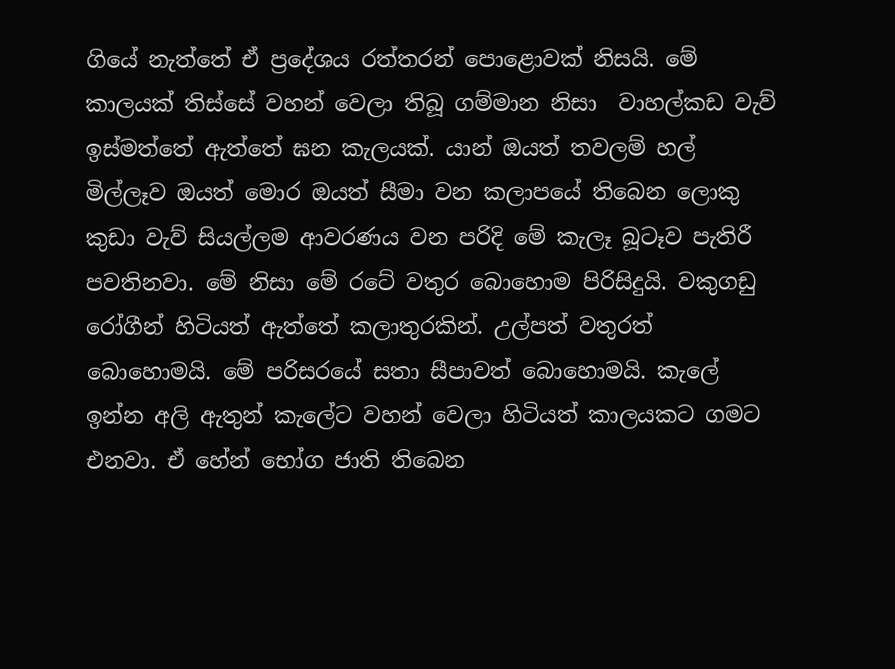ගියේ නැත්තේ ඒ ප්‍රදේශය රත්තරන් පොළොවක් නිසයි. මේ කාලයක් තිස්සේ වහන් වෙලා තිබූ ගම්මාන නිසා  වාහල්කඩ වැව්  ඉස්මත්තේ ඇත්තේ ඝන කැලයක්. යාන් ඔයත් තවලම් හල් මිල්ලෑව ඔයත් මොර ඔයත් සීමා වන කලාපයේ තිබෙන ලොකු කුඩා වැව් සියල්ලම ආවරණය වන පරිදි මේ කැලෑ බූටෑව පැතිරී පවතිනවා. මේ නිසා මේ රටේ වතුර බොහොම පිරිසිදුයි. වකුගඩු රෝගීන් හිටියත් ඇත්තේ කලාතුරකින්. උල්පත් වතුරත් බොහොමයි. මේ පරිසරයේ සතා සීපාවත් බොහොමයි. කැලේ ඉන්න අලි ඇතුන් කැලේට වහන් වෙලා හිටියත් කාලයකට ගමට එනවා. ඒ හේන් භෝග ජාති තිබෙන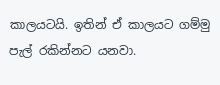කාලයටයි. ඉතින් ඒ කාලයට ගම්මු පැල් රකින්නට යනවා.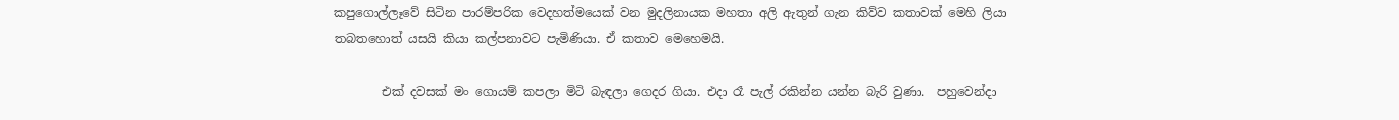කපුගොල්ලෑවේ සිටින පාරම්පරික වෙදහත්මයෙක් වන මුදලිනායක මහතා අලි ඇතුන් ගැන කිව්ව කතාවක් මෙහි ලියා තබතහොත් යසයි කියා කල්පනාවට පැමිණියා. ඒ කතාව මෙහෙමයි.

        එක් දවසක් මං ගොයම් කපලා මිටි බැඳලා ගෙදර ගියා. එදා රෑ පැල් රකින්න යන්න බැරි වුණා.  පහුවෙන්දා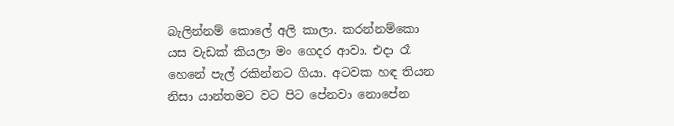බැලින්නම් කොලේ අලි කාලා. කරන්නම්කො යස වැඩක් කියලා මං ගෙදර ආවා. එදා රෑ හෙනේ පැල් රකින්නට ගියා. අටවක හඳ තියන නිසා යාන්තමට වට පිට පේනවා නොපේන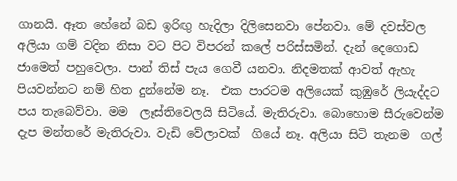ගානයි. ඈත හේනේ බඩ ඉරිඟු හැදිලා දිලිසෙනවා පේනවා. මේ දවස්වල අලියා ගම් වදින නිසා වට පිට විපරන් කලේ පරිස්සමින්. දැන් දෙගොඩ ජාමෙත් පහුවෙලා. පාන් තිස් පැය ගෙවී යනවා. නිදමතක් ආවත් ඇහැ පියවන්නට නම් හිත දුන්නේම නෑ.  එක පාරටම අලියෙක් කුඹුරේ ලියැද්දට පය තැබෙව්වා. මම  ලෑස්තිවෙලයි සිටියේ. මැතිරුවා. බොහොම සීරුවෙන්ම  දැප මන්තරේ මැතිරුවා. වැඩි වේලාවක්  ගියේ නෑ. අලියා සිටි තැනම  ගල්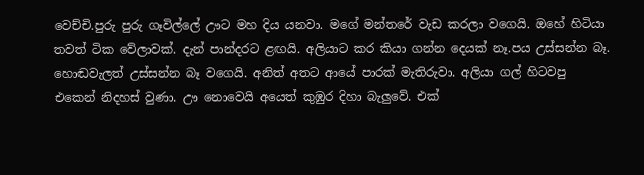වෙච්චි.පුරු පුරු ගෑවිල්ලේ ඌට මහ දිය යනවා. මගේ මන්තරේ වැඩ කරලා වගෙයි. ඔහේ හිටියා තවත් ටික වේලාවක්. දැන් පාන්දරට ළඟයි. අලියාට කර කියා ගන්න දෙයක් නෑ.පය උස්සන්න බෑ. හොඬවැලත් උස්සන්න බෑ වගෙයි. අනිත් අතට ආයේ පාරක් මැතිරුවා. අලියා ගල් හිටවපු එකෙන් නිදහස් වුණා. ඌ නොවෙයි අයෙත් කුඹුර දිහා බැලුවේ. එක්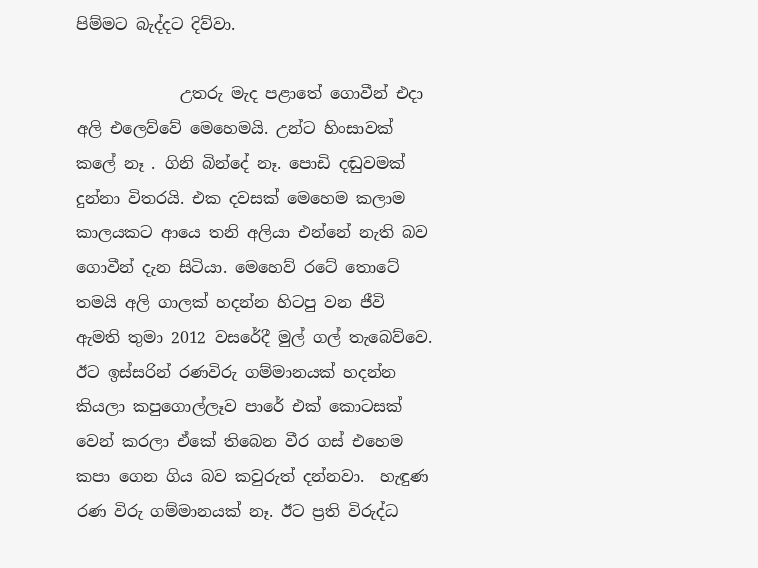පිම්මට බැද්දට දිව්වා.

             උතරු මැද පළාතේ ගොවීන් එදා අලි එලෙව්වේ මෙහෙමයි. උන්ට හිංසාවක් කලේ නෑ . ගිනි බින්දේ නෑ. පොඩි දඬුවමක් දුන්නා විතරයි. එක දවසක් මෙහෙම කලාම කාලයකට ආයෙ තනි අලියා එන්නේ නැති බව ගොවීන් දැන සිටියා. මෙහෙව් රටේ තොටේ තමයි අලි ගාලක් හදන්න හිටපු වන ජීවි ඇමති තුමා 2012 වසරේදී මුල් ගල් තැබෙව්වෙ. ඊට ඉස්සරින් රණවිරු ගම්මානයක් හදන්න කියලා කපුගොල්ලෑව පාරේ එක් කොටසක් වෙන් කරලා ඒකේ තිබෙන වීර ගස් එහෙම කපා ගෙන ගිය බව කවුරුත් දන්නවා.  හැඳුණ රණ විරු ගම්මානයක් නෑ. ඊට ප්‍රති විරුද්ධ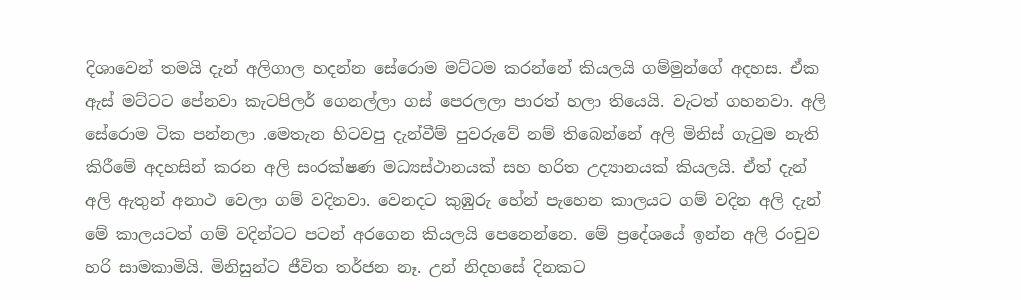දිශාවෙන් තමයි දැන් අලිගාල හදන්න සේරොම මට්ටම කරන්නේ කියලයි ගම්මුන්ගේ අදහස. ඒක ඇස් මට්ටට පේනවා කැටපිලර් ගෙනල්ලා ගස් පෙරලලා පාරත් හලා තියෙයි. වැටත් ගහනවා. අලි සේරොම ටික පන්නලා .මෙතැන හිටවපු දැන්වීම් පුවරුවේ නම් තිබෙන්නේ අලි මිනිස් ගැටුම නැති කිරීමේ අදහසින් කරන අලි සංරක්ෂණ මධ්‍යස්ථානයක් සහ හරිත උද්‍යානයක් කියලයි. ඒත් දැන් අලි ඇතුන් අනාථ වෙලා ගම් වදිනවා. වෙනදට කුඹුරු හේන් පැහෙන කාලයට ගම් වදින අලි දැන් මේ කාලයටත් ගම් වදින්ටට පටන් අරගෙන කියලයි පෙනෙන්නෙ. මේ ප්‍රදේශයේ ඉන්න අලි රංචුව හරි සාමකාමියි. මිනිසුන්ට ජීවිත තර්ජන නෑ. උන් නිදහසේ දිනකට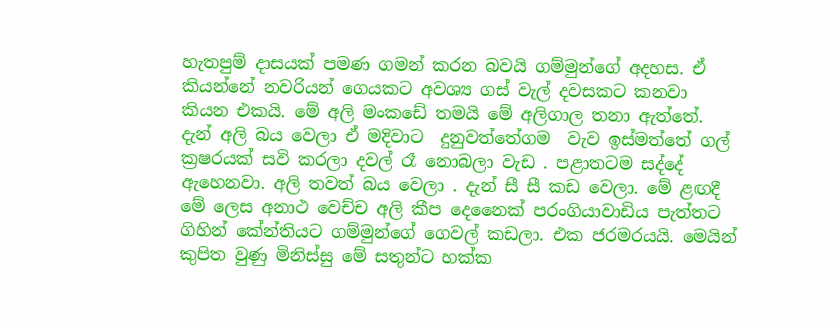හැතපුම් දාසයක් පමණ ගමන් කරන බවයි ගම්මුන්ගේ අදහස. ඒ කියන්නේ නවරියන් ගෙයකට අවශ්‍ය ගස් වැල් දවසකට කනවා කියන එකයි. මේ අලි මංකඩේ තමයි මේ අලිගාල තනා ඇත්තේ. දැන් අලි බය වෙලා ඒ මදිවාට  දුනුවත්තේගම  වැව ඉස්මත්තේ ගල් ක්‍රෂරයක් සවි කරලා දවල් රෑ නොබලා වැඩ . පළාතටම සද්දේ ඇහෙනවා. අලි තවත් බය වෙලා . දැන් සී සී කඩ වෙලා. මේ ළඟදී මේ ලෙස අනාථ වෙච්ච අලි කීප දෙනෛක් පරංගියාවාඩිය පැත්තට ගිහින් කේන්තියට ගම්මුන්ගේ ගෙවල් කඩලා. එක ජරමරයයි. මෙයින් කුපිත වුණු මිනිස්සු මේ සතුන්ට හක්ක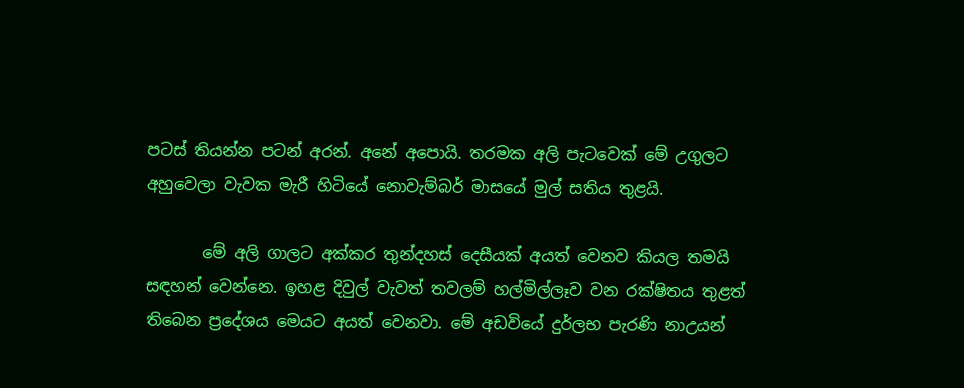පටස් තියන්න පටන් අරන්. අනේ අපොයි. තරමක අලි පැටවෙක් මේ උගුලට අහුවෙලා වැවක මැරී හිටියේ නොවැම්බර් මාසයේ මුල් සතිය තුළයි.

       මේ අලි ගාලට අක්කර තුන්දහස් දෙසීයක් අයත් වෙනව කියල තමයි සඳහන් වෙන්නෙ. ඉහළ දිවුල් වැවත් තවලම් හල්මිල්ලෑව වන රක්ෂිතය තුළත් තිබෙන ප්‍රදේශය මෙයට අයත් වෙනවා. මේ අඩවියේ දුර්ලභ පැරණි නාඋයන්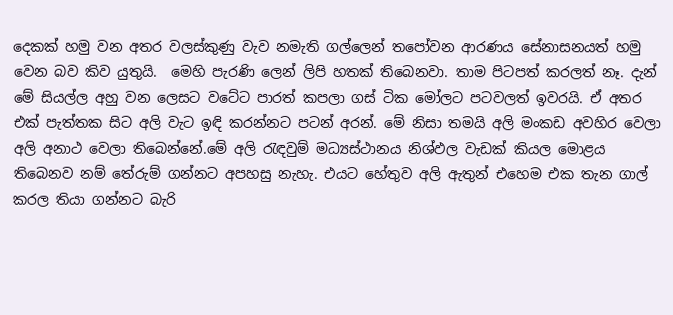දෙකක් හමු වන අතර වලස්කුණු වැව නමැති ගල්ලෙන් තපෝවන ආරණය සේනාසනයත් හමු වෙන බව කිව යුතුයි.  මෙහි පැරණි ලෙන් ලිපි හතක් තිබෙනවා. තාම පිටපත් කරලත් නෑ. දැන් මේ සියල්ල අහු වන ලෙසට වටේට පාරත් කපලා ගස් ටික මෝලට පටවලත් ඉවරයි. ඒ අතර එක් පැත්තක සිට අලි වැට ඉඳි කරන්නට පටන් අරන්. මේ නිසා තමයි අලි මංකඩ අවහිර වෙලා අලි අනාථ වෙලා තිබෙන්නේ.මේ අලි රැඳවුම් මධ්‍යස්ථානය නිශ්ඵල වැඩක් කියල මොළය තිබෙනව නම් තේරුම් ගන්නට අපහසු නැහැ. එයට හේතුව අලි ඇතුන් එහෙම එක තැන ගාල් කරල තියා ගන්නට බැරි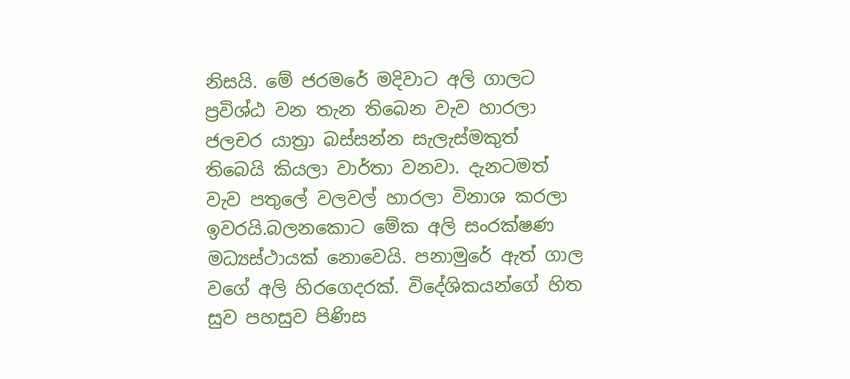නිසයි. මේ ජරමරේ මදිවාට අලි ගාලට ප්‍රවිශ්ඨ වන තැන තිබෙන වැව හාරලා ජලචර යාත්‍රා බස්සන්න සැලැස්මකුත් තිබෙයි කියලා වාර්තා වනවා. දැනටමත් වැව පතුලේ වලවල් හාරලා විනාශ කරලා ඉවරයි.බලනකොට මේක අලි සංරක්ෂණ මධ්‍යස්ථායක් නොවෙයි. පනාමුරේ ඇත් ගාල වගේ අලි හිරගෙදරක්. විදේශිකයන්ගේ හිත සුව පහසුව පිණිස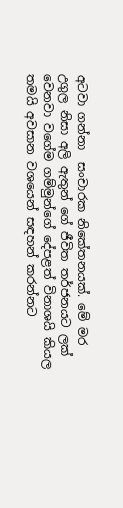අටවා ගන්නා  සංචාරක නිකේතනයක්. මේ මර උගුල නිසා අලි ඇතුන් ගේ ජීවිත තර්ජනයට ලක් වෙනවා වගේම ගම්මුන්ගේ දේපළත් විනාශයි කියල තමයි අවසාන වශයෙන් සඳහන් කරන්නට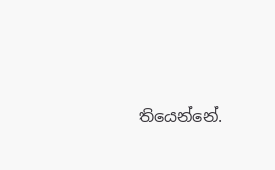තියෙන්නේ.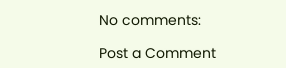No comments:

Post a Comment